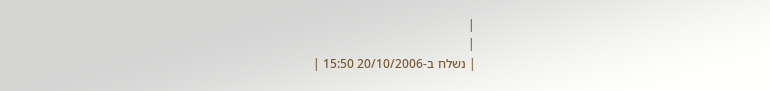|
|
| נשלח ב-20/10/2006 15:50 |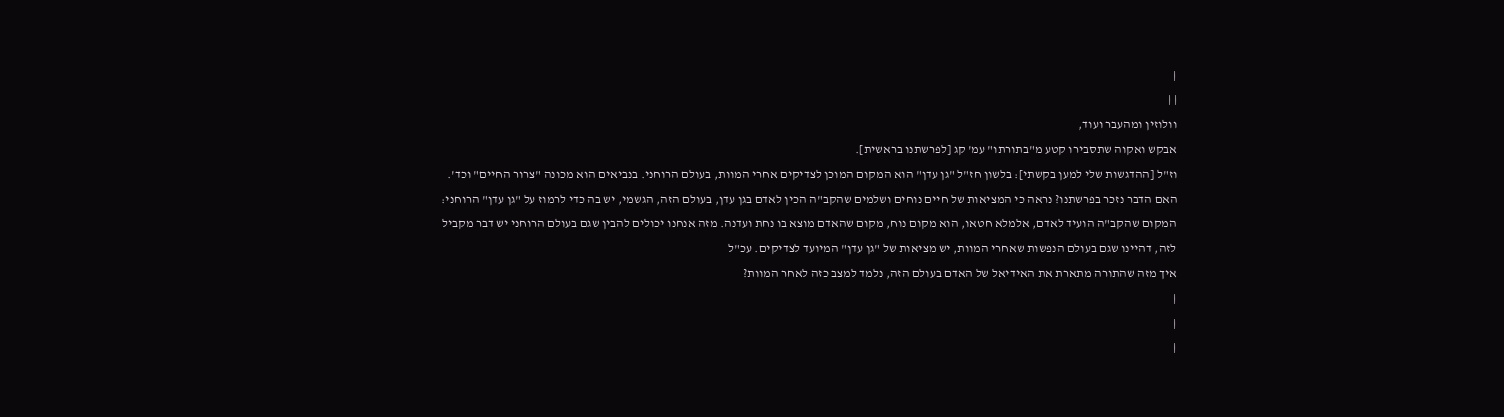|
| |
וולוזין ומהעבר ועוד,
אבקש ואקוה שתסבירו קטע מ"בתורתו" עמ' קג [לפרשתנו בראשית].
וז"ל [ההדגשות שלי למען בקשתי]: בלשון חז"ל "גן עדן" הוא המקום המוכן לצדיקים אחרי המוות, בעולם הרוחני. בנביאים הוא מכונה "צרור החיים" וכד'. האם הדבר נזכר בפרשתנו? נראה כי המציאות של חיים נוחים ושלמים שהקב"ה הכין לאדם בגן עדן, בעולם הזה, הגשמי, יש בה כדי לרמוז על "גן עדן" הרוחני: המקום שהקב"ה הועיד לאדם, אלמלא חטאו, הוא מקום נוח, מקום שהאדם מוצא בו נחת ועדנה. מזה אנחנו יכולים להבין שגם בעולם הרוחני יש דבר מקביל לזה, דהיינו שגם בעולם הנפשות שאחרי המוות, יש מציאות של "גן עדן" המיועד לצדיקים. עכ"ל
איך מזה שהתורה מתארת את האידיאל של האדם בעולם הזה, נלמד למצב כזה לאחר המוות?
|
|
|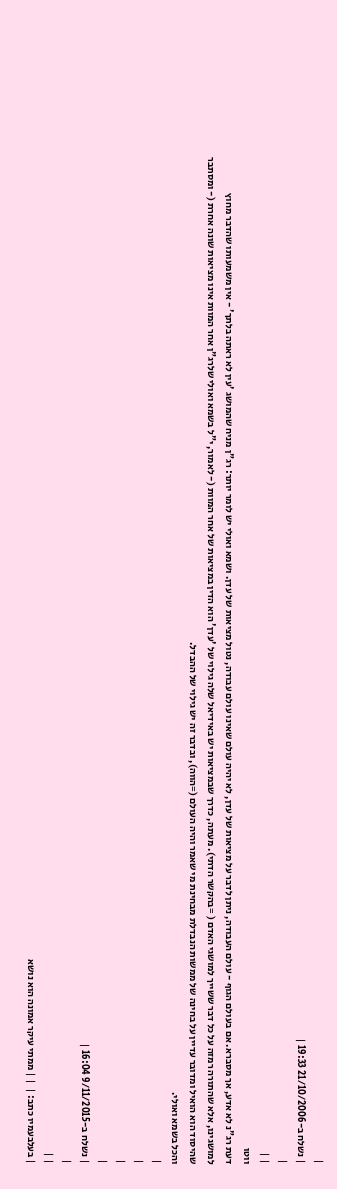|
| נשלח ב-21/10/2006 19:33 |
|
| |
ווטו
דעת רג"נ לא אדע, אך מסברא. אם בעולם הגוף - עולם העבודה, ניתן לדבר על מציאות של עדן, לא יהיה עולם שאינו עולם עבודה, נטול מציאות של עדן. ושמא ואולי יש לומר יותר: רג"ן מניח שהמושג 'עין לא ראתה בלתך' - אין משמעותו שהדבר מחוץ למושגינו, אלא שהתורה רמזה על כל דבר ששייך למושגי האדם ( =בהקשר הדתי). מעתה, כדרך שבמציאות יש באידיאל שלה גילוי של 'עדן' הוא הדין במציאות של אחר המוות (- לאמור, י"ל בשמא ואולי שלרג"ן אחר המוות אינו מציאות שונה אחרת (- ומסתבר שהיסוד הוא הואיל ומדובר עדיין על בחינה של ממשות הנבדלת מבחינת מי שאמר והיה העולם (=הווה), ובדבר זה יש גילוי של ההבדל.
והכל בשמא ואולי.
|
|
|
|
| נשלח ב-9/11/2015 16:04 |
|
| |
| בעלבעמיו כתב: |  | | ממתי עיקר אמונה הוא נושא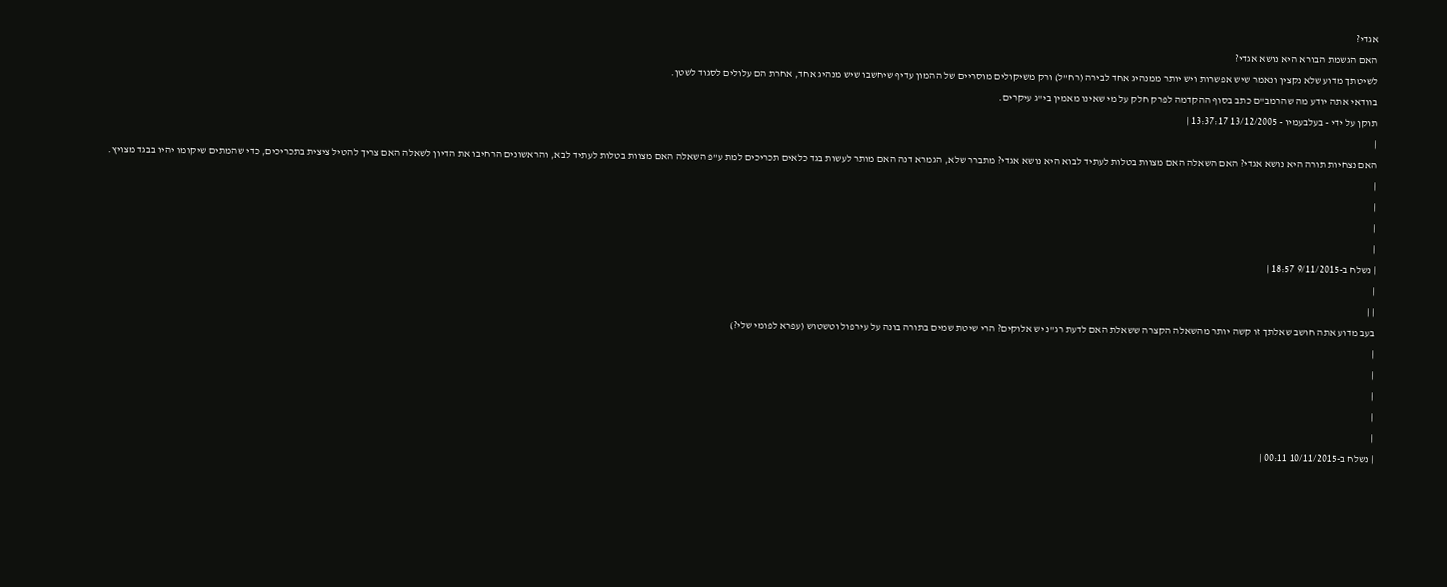אגדי?
האם הגשמת הבורא היא נושא אגדי?
לשיטתך מדוע שלא נקצין ונאמר שיש אפשרות ויש יותר ממנהיג אחד לבירה (רח"ל) ורק משיקולים מוסריים של ההמון עדיף שיחשבו שיש מנהיג אחד, אחרת הם עלולים לסגוד לשטן.
בוודאי אתה יודע מה שהרמב"ם כתב בסוף ההקדמה לפרק חלק על מי שאינו מאמין בי"ג עיקרים.
תוקן על ידי - בעלבעמיו - 13/12/2005 13:37:17 |
|
האם נצחיות תורה היא נושא אגדי? האם השאלה האם מצוות בטלות לעתיד לבוא היא נושא אגדי? מתברר שלא, הגמרא דנה האם מותר לעשות בגד כלאים תכריכים למת ע"פ השאלה האם מצוות בטלות לעתיד לבא, והראשונים הרחיבו את הדיון לשאלה האם צריך להטיל ציצית בתכריכים, כדי שהמתים שיקומו יהיו בבגד מצויץ.
|
|
|
|
| נשלח ב-9/11/2015 18:57 |
|
| |
בעב מדוע אתה חושב שאלתך זו קשה יותר מהשאלה הקצרה ששאלת האם לדעת רג"נ יש אלוקים? הרי שיטת שמים בתורה בונה על עירפול וטשטוש (עפרא לפומי שלי?)
|
|
|
|
|
| נשלח ב-10/11/2015 00:11 |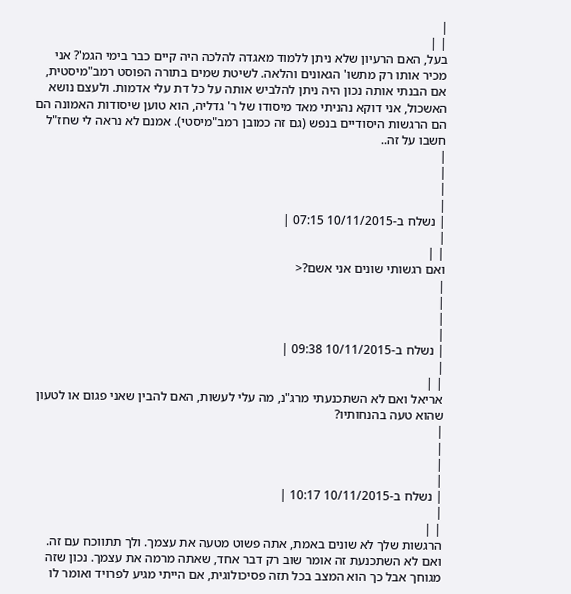|
| |
בעל, האם הרעיון שלא ניתן ללמוד מאגדה להלכה היה קיים כבר בימי הגמ'? אני מכיר אותו רק מתשו' הגאונים והלאה. לשיטת שמים בתורה הפוסט רמב"מיסטית, אם הבנתי אותה נכון היה ניתן להלביש אותה על כל דת עלי אדמות. ולעצם נושא האשכול, אני דוקא נהניתי מאד מיסודו של ר' גדליה, הוא טוען שיסודות האמונה הם הם הרגשות היסודיים בנפש (גם זה כמובן רמב"מיסטי). אמנם לא נראה לי שחז"ל חשבו על זה..
|
|
|
|
| נשלח ב-10/11/2015 07:15 |
|
| |
ואם רגשותי שונים אני אשם?<
|
|
|
|
| נשלח ב-10/11/2015 09:38 |
|
| |
אריאל ואם לא השתכנעתי מרג"נ, מה עלי לעשות, האם להבין שאני פגום או לטעון שהוא טעה בהנחותיו?
|
|
|
|
| נשלח ב-10/11/2015 10:17 |
|
| |
הרגשות שלך לא שונים באמת, אתה פשוט מטעה את עצמך. ולך תתווכח עם זה. ואם לא השתכנעת זה אומר שוב רק דבר אחד, שאתה מרמה את עצמך. נכון שזה מגוחך אבל כך הוא המצב בכל תזה פסיכולוגית, אם הייתי מגיע לפרויד ואומר לו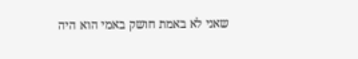שאני לא באמת חושק באמי הוא היה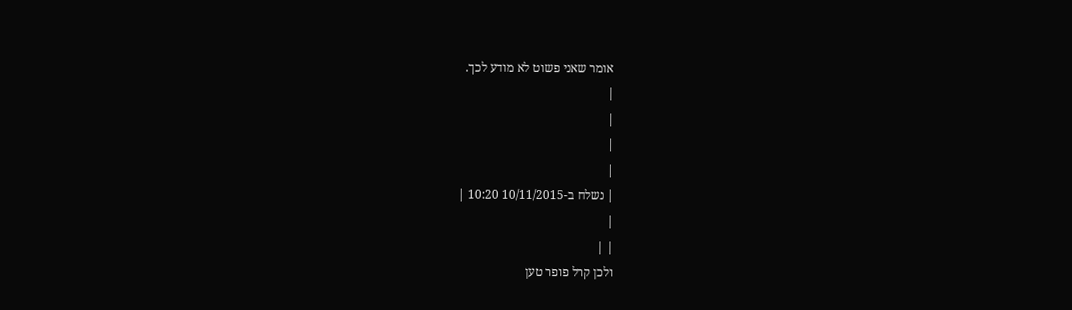אומר שאני פשוט לא מודע לכך.
|
|
|
|
| נשלח ב-10/11/2015 10:20 |
|
| |
ולכן קרל פופר טען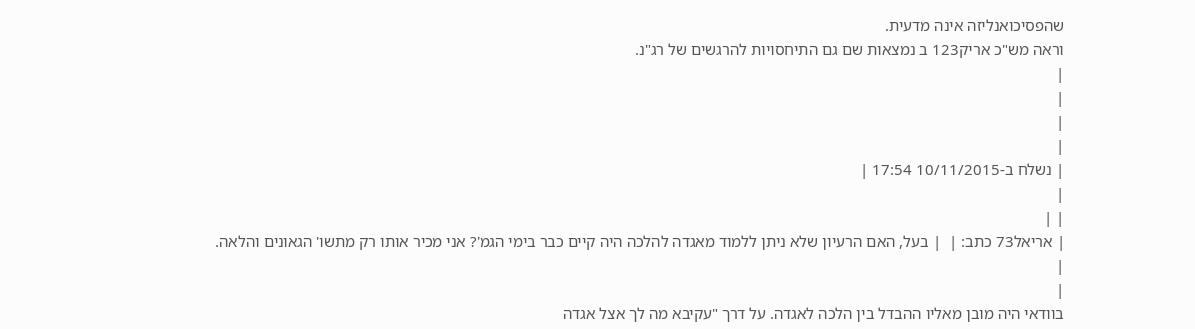שהפסיכואנליזה אינה מדעית.
וראה מש"כ אריק123 ב נמצאות שם גם התיחסויות להרגשים של רג"נ.
|
|
|
|
| נשלח ב-10/11/2015 17:54 |
|
| |
| אריאל73 כתב: |  | בעל, האם הרעיון שלא ניתן ללמוד מאגדה להלכה היה קיים כבר בימי הגמ'? אני מכיר אותו רק מתשו' הגאונים והלאה.
|
|
בוודאי היה מובן מאליו ההבדל בין הלכה לאגדה. על דרך "עקיבא מה לך אצל אגדה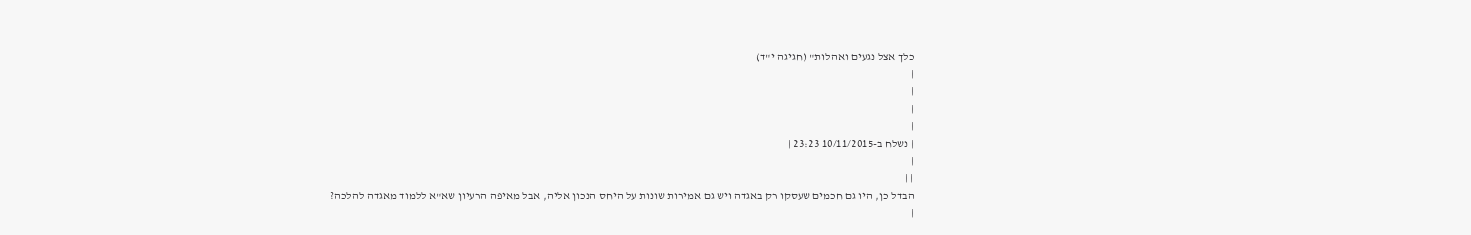כלך אצל נגעים ואהלות" (חגיגה י"ד)
|
|
|
|
| נשלח ב-10/11/2015 23:23 |
|
| |
הבדל כן, היו גם חכמים שעסקו רק באגדה ויש גם אמירות שונות על היחס הנכון אליה, אבל מאיפה הרעיון שא"א ללמוד מאגדה להלכה?
|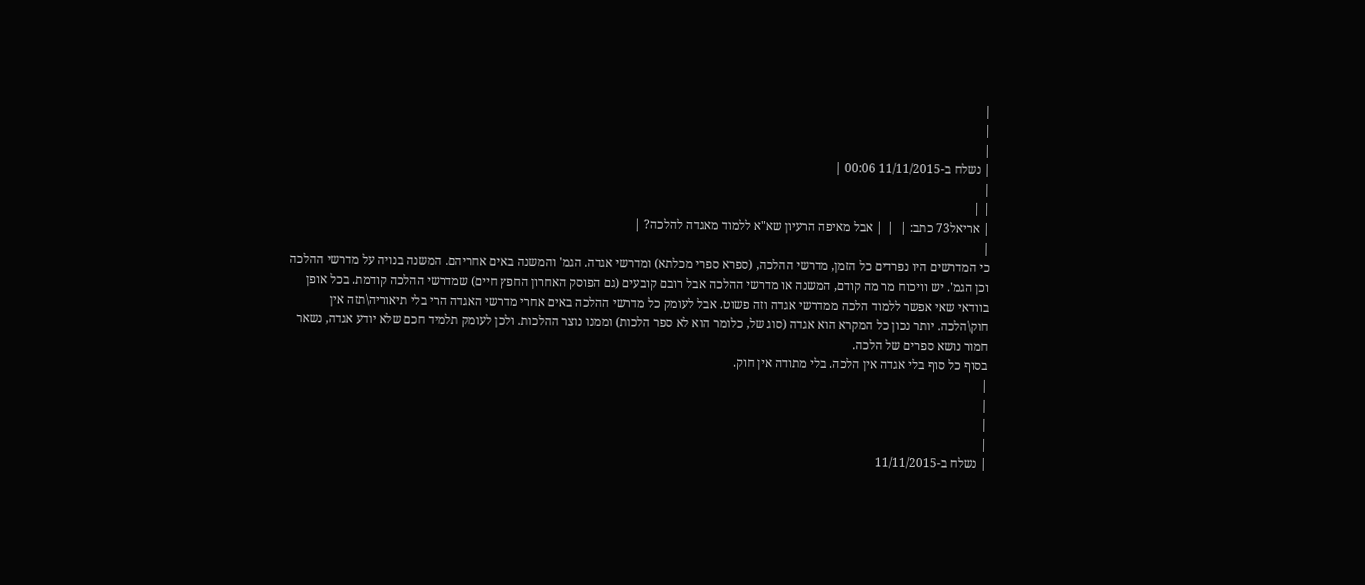|
|
|
| נשלח ב-11/11/2015 00:06 |
|
| |
| אריאל73 כתב: |  | | אבל מאיפה הרעיון שא"א ללמוד מאגדה להלכה? |
|
כי המדרשים היו נפרדים כל הזמן, מדרשי ההלכה, (ספרא ספרי מכלתא) ומדרשי אגדה. הגמ' והמשנה באים אחריהם. המשנה בנויה על מדרשי ההלכה וכן הגמ'. יש וויכוח מר מה קודם, המשנה או מדרשי ההלכה אבל רובם קובעים (גם הפוסק האחרון החפץ חיים) שמדרשי ההלכה קודמת. בכל אופן בוודאי שאי אפשר ללמוד הלכה ממדרשי אגדה וזה פשוט. אבל לעומק כל מדרשי ההלכה באים אחרי מדרשי האגדה הרי בלי תיאוריה\תזה אין חוק\הלכה. יותר נכון כל המקרא הוא אגדה (סוג של, כלומר הוא לא ספר הלכות) וממנו נוצר ההלכות. ולכן לעומק תלמיד חכם שלא יודע אגדה, נשאר חמור נושא ספרים של הלכה.
בסוף כל סוף בלי אגדה אין הלכה. בלי מתודה אין חוק.
|
|
|
|
| נשלח ב-11/11/2015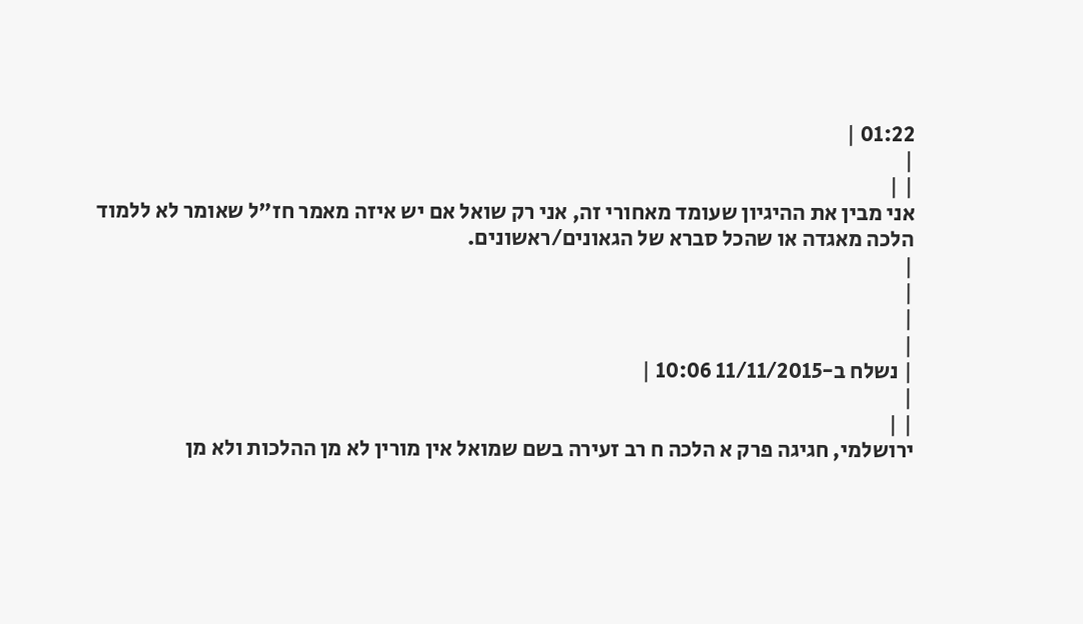01:22 |
|
| |
אני מבין את ההיגיון שעומד מאחורי זה, אני רק שואל אם יש איזה מאמר חז"ל שאומר לא ללמוד הלכה מאגדה או שהכל סברא של הגאונים/ראשונים.
|
|
|
|
| נשלח ב-11/11/2015 10:06 |
|
| |
ירושלמי, חגיגה פרק א הלכה ח רב זעירה בשם שמואל אין מורין לא מן ההלכות ולא מן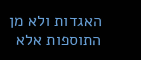האגדות ולא מן התוספות אלא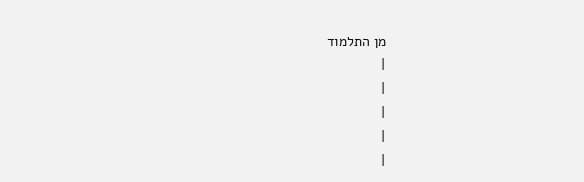מן התלמוד
|
|
|
|
|